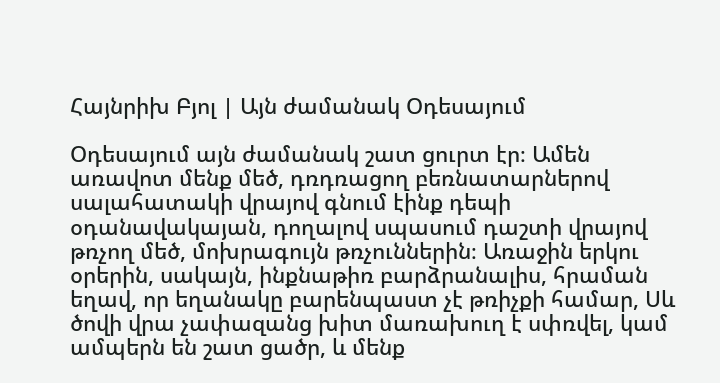Հայնրիխ Բյոլ | Այն ժամանակ Օդեսայում

Օդեսայում այն ժամանակ շատ ցուրտ էր։ Ամեն առավոտ մենք մեծ, դռդռացող բեռնատարներով սալահատակի վրայով գնում էինք դեպի օդանավակայան, դողալով սպասում դաշտի վրայով թռչող մեծ, մոխրագույն թռչուններին։ Առաջին երկու օրերին, սակայն, ինքնաթիռ բարձրանալիս, հրաման եղավ, որ եղանակը բարենպաստ չէ թռիչքի համար, Սև ծովի վրա չափազանց խիտ մառախուղ է սփռվել, կամ ամպերն են շատ ցածր, և մենք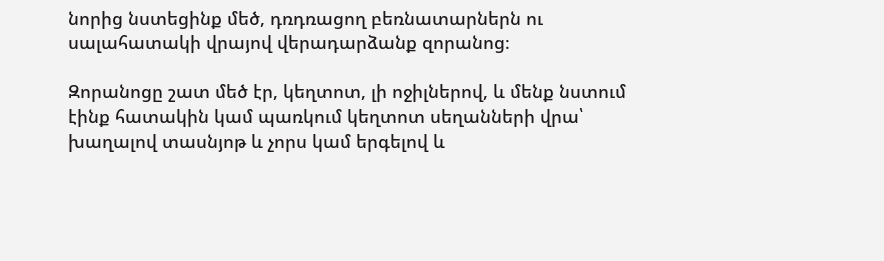նորից նստեցինք մեծ, դռդռացող բեռնատարներն ու սալահատակի վրայով վերադարձանք զորանոց։

Զորանոցը շատ մեծ էր, կեղտոտ, լի ոջիլներով, և մենք նստում էինք հատակին կամ պառկում կեղտոտ սեղանների վրա՝ խաղալով տասնյոթ և չորս կամ երգելով և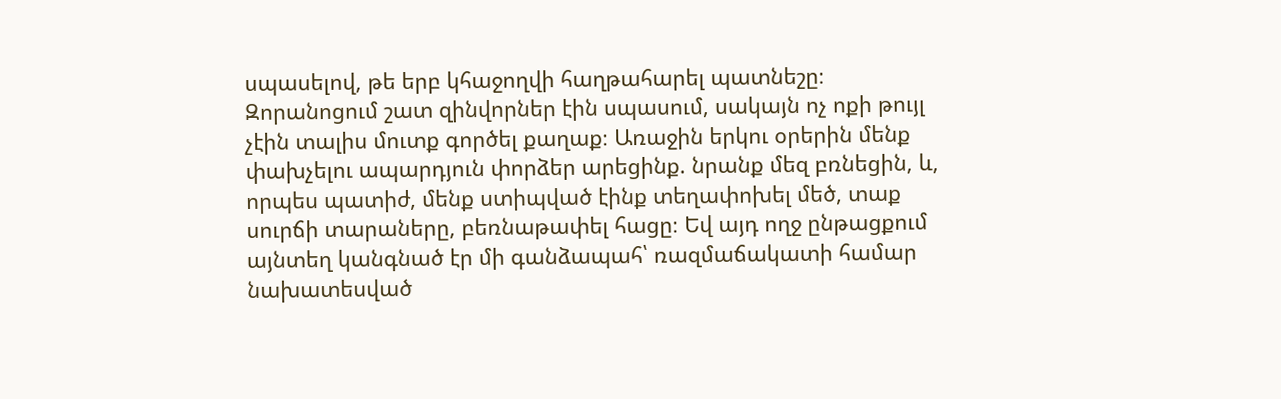սպասելով, թե երբ կհաջողվի հաղթահարել պատնեշը։ Զորանոցում շատ զինվորներ էին սպասում, սակայն ոչ ոքի թույլ չէին տալիս մուտք գործել քաղաք։ Առաջին երկու օրերին մենք փախչելու ապարդյուն փորձեր արեցինք. նրանք մեզ բռնեցին, և, որպես պատիժ, մենք ստիպված էինք տեղափոխել մեծ, տաք սուրճի տարաները, բեռնաթափել հացը։ Եվ այդ ողջ ընթացքում այնտեղ կանգնած էր մի գանձապահ՝ ռազմաճակատի համար նախատեսված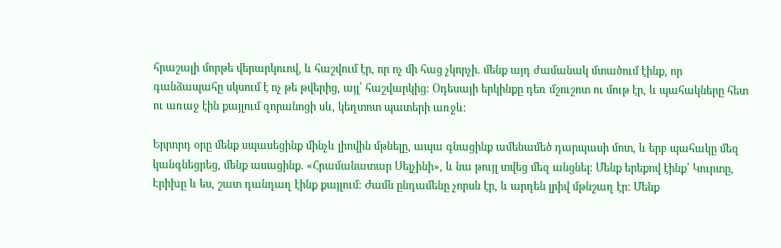հրաշալի մորթե վերարկուով, և հաշվում էր, որ ոչ մի հաց չկորչի. մենք այդ ժամանակ մտածում էինք, որ գանձապահը սկսում է ոչ թե թվերից, այլ՝ հաշվարկից։ Օդեսայի երկինքը դեռ մշուշոտ ու մութ էր, և պահակները հետ ու առաջ էին քայլում զորանոցի սև, կեղտոտ պատերի առջև։

Երրորդ օրը մենք սպասեցինք մինչև լիովին մթնելը, ապա գնացինք ամենամեծ դարպասի մոտ, և երբ պահակը մեզ կանգնեցրեց, մենք ասացինք. «Հրամանատար Սելչինի», և նա թույլ տվեց մեզ անցնել։ Մենք երեքով էինք՝ Կուրտը, Էրիխը և ես, շատ դանդաղ էինք քայլում։ Ժամն ընդամենը չորսն էր, և արդեն լրիվ մթնշաղ էր։ Մենք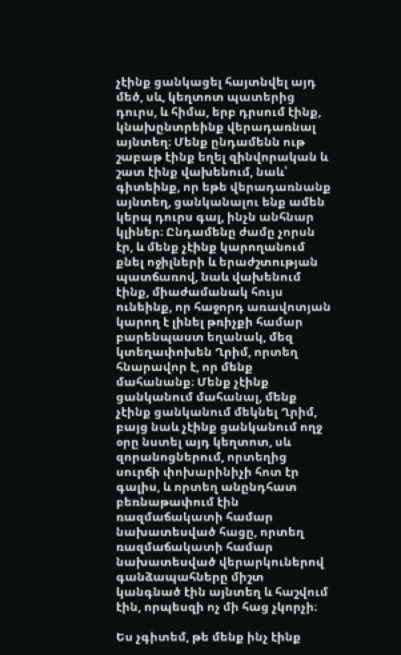չէինք ցանկացել հայտնվել այդ մեծ, սև, կեղտոտ պատերից դուրս, և հիմա, երբ դրսում էինք, կնախընտրեինք վերադառնալ այնտեղ։ Մենք ընդամենն ութ շաբաթ էինք եղել զինվորական և շատ էինք վախենում, նաև՝ գիտեինք, որ եթե վերադառնանք այնտեղ, ցանկանալու ենք ամեն կերպ դուրս գալ, ինչն անհնար կլիներ։ Ընդամենը ժամը չորսն էր, և մենք չէինք կարողանում քնել ոջիլների և երաժշտության պատճառով, նաև վախենում էինք, միաժամանակ հույս ունեինք, որ հաջորդ առավոտյան կարող է լինել թռիչքի համար բարենպաստ եղանակ, մեզ կտեղափոխեն Ղրիմ, որտեղ հնարավոր է, որ մենք մահանանք։ Մենք չէինք ցանկանում մահանալ, մենք չէինք ցանկանում մեկնել Ղրիմ, բայց նաև չէինք ցանկանում ողջ օրը նստել այդ կեղտոտ, սև զորանոցներում, որտեղից սուրճի փոխարինիչի հոտ էր գալիս, և որտեղ անընդհատ բեռնաթափում էին ռազմաճակատի համար նախատեսված հացը, որտեղ ռազմաճակատի համար նախատեսված վերարկուներով գանձապահները միշտ կանգնած էին այնտեղ և հաշվում էին, որպեսզի ոչ մի հաց չկորչի։

Ես չգիտեմ, թե մենք ինչ էինք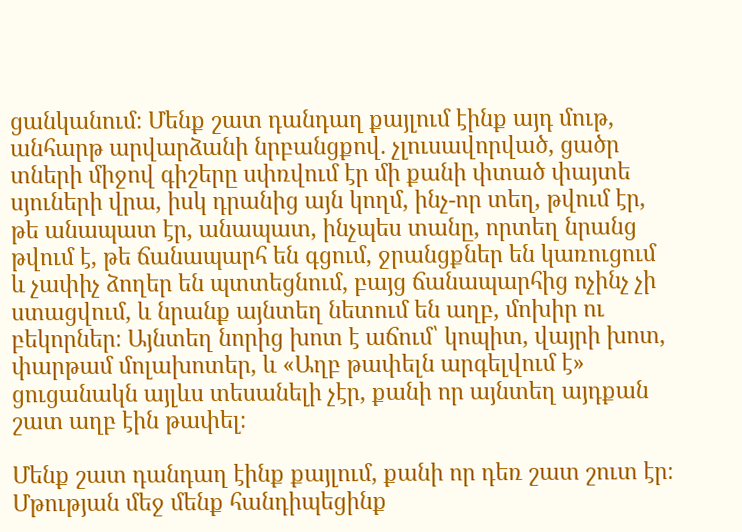ցանկանում։ Մենք շատ դանդաղ քայլում էինք այդ մութ, անհարթ արվարձանի նրբանցքով. չլուսավորված, ցածր տների միջով գիշերը սփռվում էր մի քանի փտած փայտե սյուների վրա, իսկ դրանից այն կողմ, ինչ-որ տեղ, թվում էր, թե անապատ էր, անապատ, ինչպես տանը, որտեղ նրանց թվում է, թե ճանապարհ են գցում, ջրանցքներ են կառուցում և չափիչ ձողեր են պտտեցնում, բայց ճանապարհից ոչինչ չի ստացվում, և նրանք այնտեղ նետում են աղբ, մոխիր ու բեկորներ։ Այնտեղ նորից խոտ է աճում՝ կոպիտ, վայրի խոտ, փարթամ մոլախոտեր, և «Աղբ թափելն արգելվում է» ցուցանակն այլևս տեսանելի չէր, քանի որ այնտեղ այդքան շատ աղբ էին թափել։

Մենք շատ դանդաղ էինք քայլում, քանի որ դեռ շատ շուտ էր։ Մթության մեջ մենք հանդիպեցինք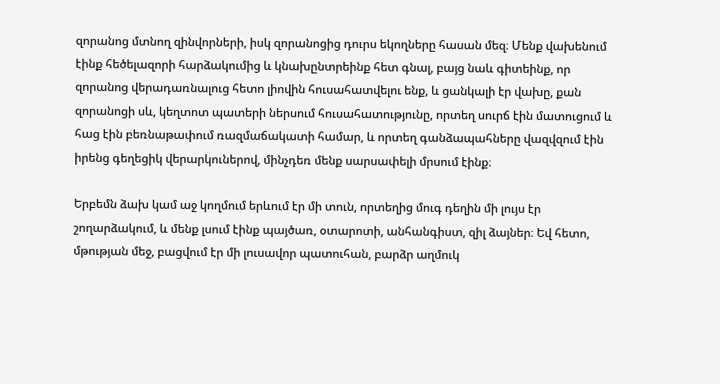զորանոց մտնող զինվորների, իսկ զորանոցից դուրս եկողները հասան մեզ։ Մենք վախենում էինք հեծելազորի հարձակումից և կնախընտրեինք հետ գնալ, բայց նաև գիտեինք, որ զորանոց վերադառնալուց հետո լիովին հուսահատվելու ենք, և ցանկալի էր վախը, քան զորանոցի սև, կեղտոտ պատերի ներսում հուսահատությունը, որտեղ սուրճ էին մատուցում և հաց էին բեռնաթափում ռազմաճակատի համար, և որտեղ գանձապահները վազվզում էին իրենց գեղեցիկ վերարկուներով, մինչդեռ մենք սարսափելի մրսում էինք։

Երբեմն ձախ կամ աջ կողմում երևում էր մի տուն, որտեղից մուգ դեղին մի լույս էր շողարձակում, և մենք լսում էինք պայծառ, օտարոտի, անհանգիստ, զիլ ձայներ։ Եվ հետո, մթության մեջ, բացվում էր մի լուսավոր պատուհան, բարձր աղմուկ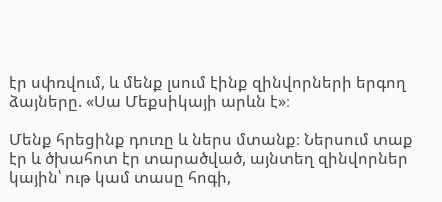էր սփռվում, և մենք լսում էինք զինվորների երգող ձայները. «Սա Մեքսիկայի արևն է»։

Մենք հրեցինք դուռը և ներս մտանք։ Ներսում տաք էր և ծխահոտ էր տարածված, այնտեղ զինվորներ կային՝ ութ կամ տասը հոգի,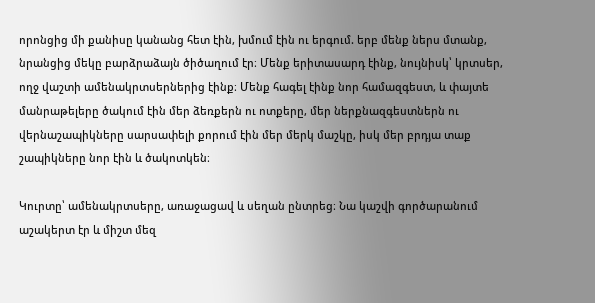որոնցից մի քանիսը կանանց հետ էին, խմում էին ու երգում. երբ մենք ներս մտանք, նրանցից մեկը բարձրաձայն ծիծաղում էր։ Մենք երիտասարդ էինք, նույնիսկ՝ կրտսեր, ողջ վաշտի ամենակրտսերներից էինք։ Մենք հագել էինք նոր համազգեստ, և փայտե մանրաթելերը ծակում էին մեր ձեռքերն ու ոտքերը, մեր ներքնազգեստներն ու վերնաշապիկները սարսափելի քորում էին մեր մերկ մաշկը, իսկ մեր բրդյա տաք շապիկները նոր էին և ծակոտկեն։

Կուրտը՝ ամենակրտսերը, առաջացավ և սեղան ընտրեց։ Նա կաշվի գործարանում աշակերտ էր և միշտ մեզ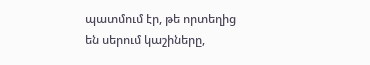պատմում էր, թե որտեղից են սերում կաշիները,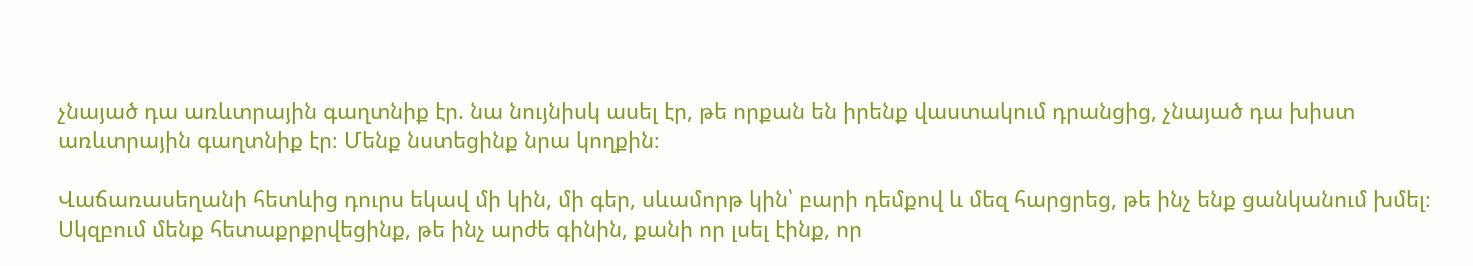չնայած դա առևտրային գաղտնիք էր. նա նույնիսկ ասել էր, թե որքան են իրենք վաստակում դրանցից, չնայած դա խիստ առևտրային գաղտնիք էր։ Մենք նստեցինք նրա կողքին։

Վաճառասեղանի հետևից դուրս եկավ մի կին, մի գեր, սևամորթ կին՝ բարի դեմքով և մեզ հարցրեց, թե ինչ ենք ցանկանում խմել։ Սկզբում մենք հետաքրքրվեցինք, թե ինչ արժե գինին, քանի որ լսել էինք, որ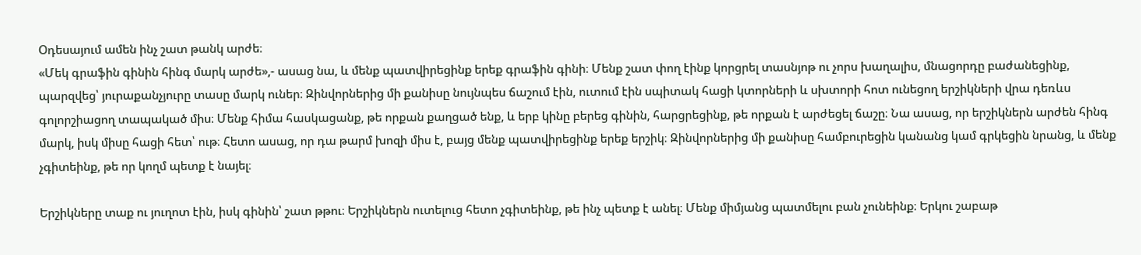Օդեսայում ամեն ինչ շատ թանկ արժե։
«Մեկ գրաֆին գինին հինգ մարկ արժե»,- ասաց նա, և մենք պատվիրեցինք երեք գրաֆին գինի։ Մենք շատ փող էինք կորցրել տասնյոթ ու չորս խաղալիս, մնացորդը բաժանեցինք, պարզվեց՝ յուրաքանչյուրը տասը մարկ ուներ։ Զինվորներից մի քանիսը նույնպես ճաշում էին, ուտում էին սպիտակ հացի կտորների և սխտորի հոտ ունեցող երշիկների վրա դեռևս գոլորշիացող տապակած միս։ Մենք հիմա հասկացանք, թե որքան քաղցած ենք, և երբ կինը բերեց գինին, հարցրեցինք, թե որքան է արժեցել ճաշը։ Նա ասաց, որ երշիկներն արժեն հինգ մարկ, իսկ միսը հացի հետ՝ ութ։ Հետո ասաց, որ դա թարմ խոզի միս է, բայց մենք պատվիրեցինք երեք երշիկ։ Զինվորներից մի քանիսը համբուրեցին կանանց կամ գրկեցին նրանց, և մենք չգիտեինք, թե որ կողմ պետք է նայել։

Երշիկները տաք ու յուղոտ էին, իսկ գինին՝ շատ թթու։ Երշիկներն ուտելուց հետո չգիտեինք, թե ինչ պետք է անել։ Մենք միմյանց պատմելու բան չունեինք։ Երկու շաբաթ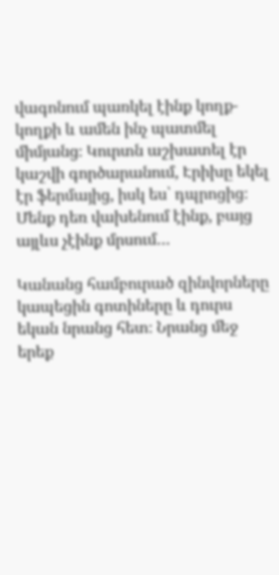վագոնում պառկել էինք կողք-կողքի և ամեն ինչ պատմել միմյանց։ Կուրտն աշխատել էր կաշվի գործարանում, Էրիխը եկել էր ֆերմայից, իսկ ես՝ դպրոցից։ Մենք դեռ վախենում էինք, բայց այլևս չէինք մրսում…

Կանանց համբուրած զինվորները կապեցին գոտիները և դուրս եկան նրանց հետ։ Նրանց մեջ երեք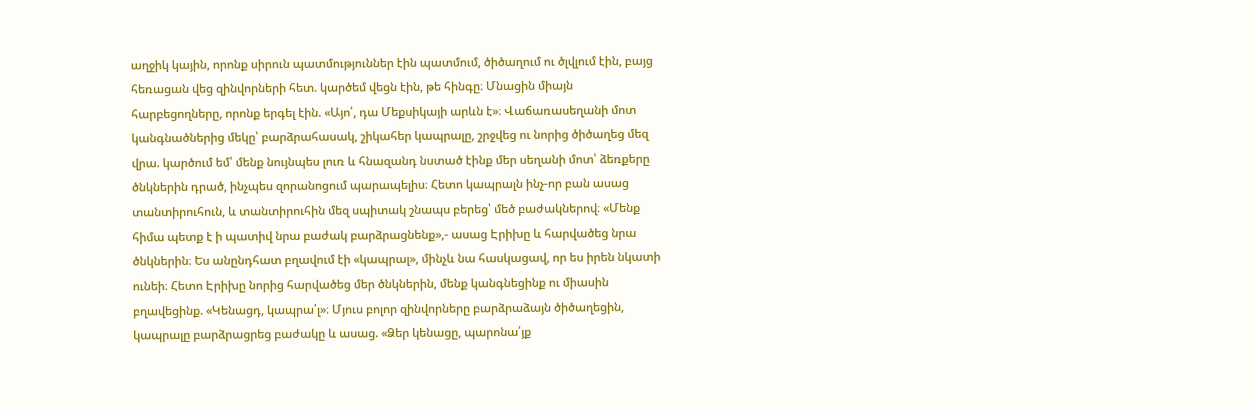աղջիկ կային, որոնք սիրուն պատմություններ էին պատմում, ծիծաղում ու ծլվլում էին, բայց հեռացան վեց զինվորների հետ. կարծեմ վեցն էին, թե հինգը։ Մնացին միայն հարբեցողները, որոնք երգել էին. «Այո՛, դա Մեքսիկայի արևն է»։ Վաճառասեղանի մոտ կանգնածներից մեկը՝ բարձրահասակ, շիկահեր կապրալը, շրջվեց ու նորից ծիծաղեց մեզ վրա. կարծում եմ՝ մենք նույնպես լուռ և հնազանդ նստած էինք մեր սեղանի մոտ՝ ձեռքերը ծնկներին դրած, ինչպես զորանոցում պարապելիս։ Հետո կապրալն ինչ-որ բան ասաց տանտիրուհուն, և տանտիրուհին մեզ սպիտակ շնապս բերեց՝ մեծ բաժակներով։ «Մենք հիմա պետք է ի պատիվ նրա բաժակ բարձրացնենք»,- ասաց Էրիխը և հարվածեց նրա ծնկներին։ Ես անընդհատ բղավում էի «կապրալ», մինչև նա հասկացավ, որ ես իրեն նկատի ունեի։ Հետո Էրիխը նորից հարվածեց մեր ծնկներին, մենք կանգնեցինք ու միասին բղավեցինք. «Կենացդ, կապրա՛լ»։ Մյուս բոլոր զինվորները բարձրաձայն ծիծաղեցին, կապրալը բարձրացրեց բաժակը և ասաց. «Ձեր կենացը, պարոնա՛յք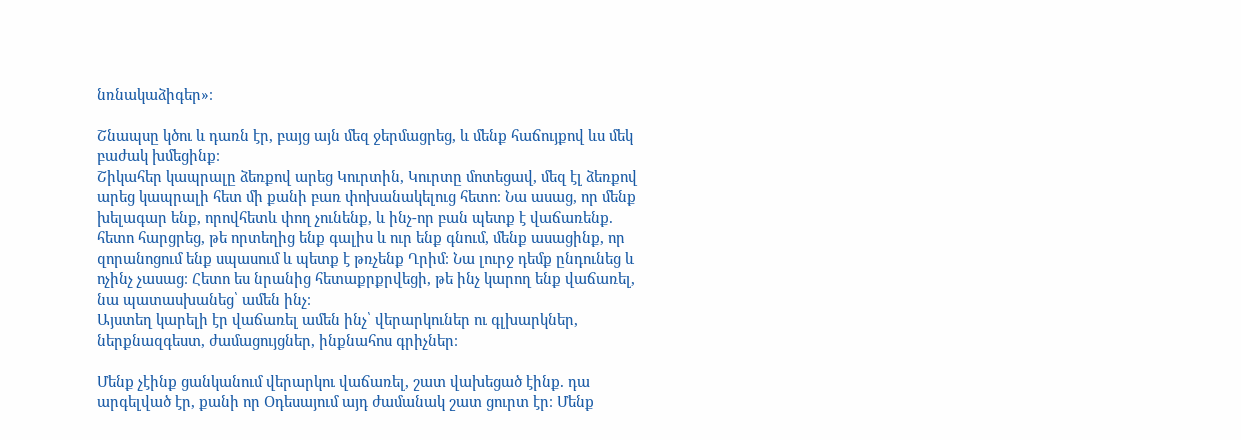նռնակաձիգեր»։

Շնապսը կծու և դառն էր, բայց այն մեզ ջերմացրեց, և մենք հաճույքով ևս մեկ բաժակ խմեցինք։
Շիկահեր կապրալը ձեռքով արեց Կուրտին, Կուրտը մոտեցավ, մեզ էլ ձեռքով արեց կապրալի հետ մի քանի բառ փոխանակելուց հետո։ Նա ասաց, որ մենք խելագար ենք, որովհետև փող չունենք, և ինչ-որ բան պետք է վաճառենք. հետո հարցրեց, թե որտեղից ենք գալիս և ուր ենք գնում, մենք ասացինք, որ զորանոցում ենք սպասում և պետք է թռչենք Ղրիմ։ Նա լուրջ դեմք ընդունեց և ոչինչ չասաց։ Հետո ես նրանից հետաքրքրվեցի, թե ինչ կարող ենք վաճառել, նա պատասխանեց՝ ամեն ինչ։
Այստեղ կարելի էր վաճառել ամեն ինչ՝ վերարկուներ ու գլխարկներ, ներքնազգեստ, ժամացույցներ, ինքնահոս գրիչներ։

Մենք չէինք ցանկանում վերարկու վաճառել, շատ վախեցած էինք. դա արգելված էր, քանի որ Օդեսայում այդ ժամանակ շատ ցուրտ էր։ Մենք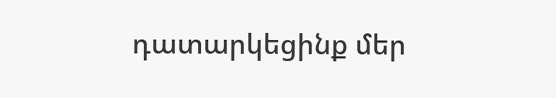դատարկեցինք մեր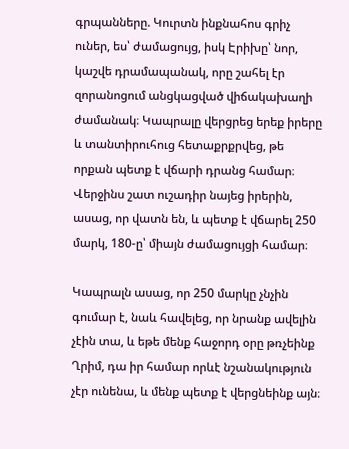գրպանները. Կուրտն ինքնահոս գրիչ ուներ, ես՝ ժամացույց, իսկ Էրիխը՝ նոր, կաշվե դրամապանակ, որը շահել էր զորանոցում անցկացված վիճակախաղի ժամանակ։ Կապրալը վերցրեց երեք իրերը և տանտիրուհուց հետաքրքրվեց, թե որքան պետք է վճարի դրանց համար։ Վերջինս շատ ուշադիր նայեց իրերին, ասաց, որ վատն են, և պետք է վճարել 250 մարկ, 180-ը՝ միայն ժամացույցի համար։

Կապրալն ասաց, որ 250 մարկը չնչին գումար է, նաև հավելեց, որ նրանք ավելին չէին տա, և եթե մենք հաջորդ օրը թռչեինք Ղրիմ, դա իր համար որևէ նշանակություն չէր ունենա, և մենք պետք է վերցնեինք այն։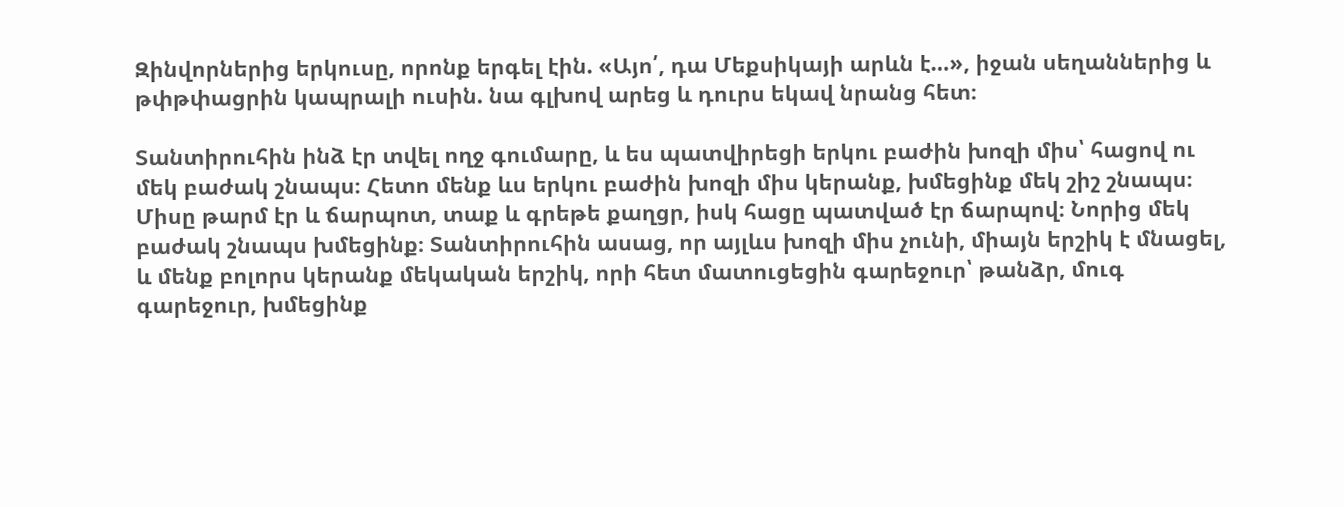Զինվորներից երկուսը, որոնք երգել էին. «Այո՛, դա Մեքսիկայի արևն է…», իջան սեղաններից և թփթփացրին կապրալի ուսին. նա գլխով արեց և դուրս եկավ նրանց հետ։

Տանտիրուհին ինձ էր տվել ողջ գումարը, և ես պատվիրեցի երկու բաժին խոզի միս՝ հացով ու մեկ բաժակ շնապս։ Հետո մենք ևս երկու բաժին խոզի միս կերանք, խմեցինք մեկ շիշ շնապս։ Միսը թարմ էր և ճարպոտ, տաք և գրեթե քաղցր, իսկ հացը պատված էր ճարպով։ Նորից մեկ բաժակ շնապս խմեցինք։ Տանտիրուհին ասաց, որ այլևս խոզի միս չունի, միայն երշիկ է մնացել, և մենք բոլորս կերանք մեկական երշիկ, որի հետ մատուցեցին գարեջուր՝ թանձր, մուգ գարեջուր, խմեցինք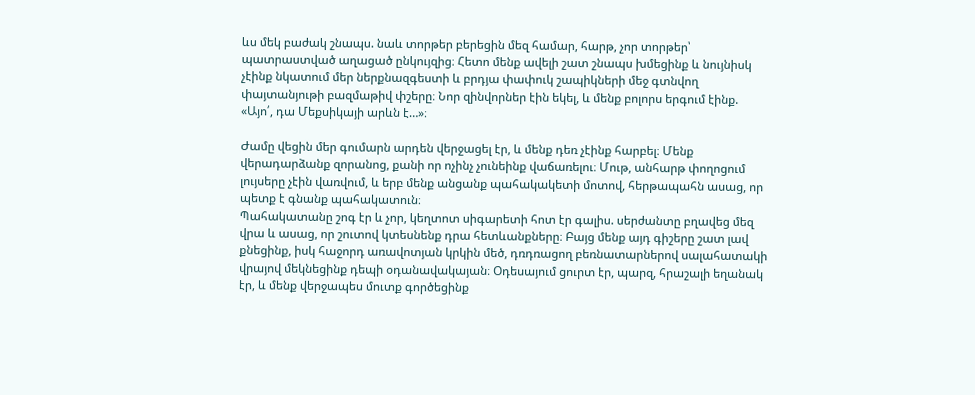ևս մեկ բաժակ շնապս. նաև տորթեր բերեցին մեզ համար, հարթ, չոր տորթեր՝ պատրաստված աղացած ընկույզից։ Հետո մենք ավելի շատ շնապս խմեցինք և նույնիսկ չէինք նկատում մեր ներքնազգեստի և բրդյա փափուկ շապիկների մեջ գտնվող փայտանյութի բազմաթիվ փշերը։ Նոր զինվորներ էին եկել, և մենք բոլորս երգում էինք. «Այո՛, դա Մեքսիկայի արևն է…»։

Ժամը վեցին մեր գումարն արդեն վերջացել էր, և մենք դեռ չէինք հարբել։ Մենք վերադարձանք զորանոց, քանի որ ոչինչ չունեինք վաճառելու։ Մութ, անհարթ փողոցում լույսերը չէին վառվում, և երբ մենք անցանք պահակակետի մոտով, հերթապահն ասաց, որ պետք է գնանք պահակատուն։
Պահակատանը շոգ էր և չոր, կեղտոտ սիգարետի հոտ էր գալիս. սերժանտը բղավեց մեզ վրա և ասաց, որ շուտով կտեսնենք դրա հետևանքները։ Բայց մենք այդ գիշերը շատ լավ քնեցինք, իսկ հաջորդ առավոտյան կրկին մեծ, դռդռացող բեռնատարներով սալահատակի վրայով մեկնեցինք դեպի օդանավակայան։ Օդեսայում ցուրտ էր, պարզ, հրաշալի եղանակ էր, և մենք վերջապես մուտք գործեցինք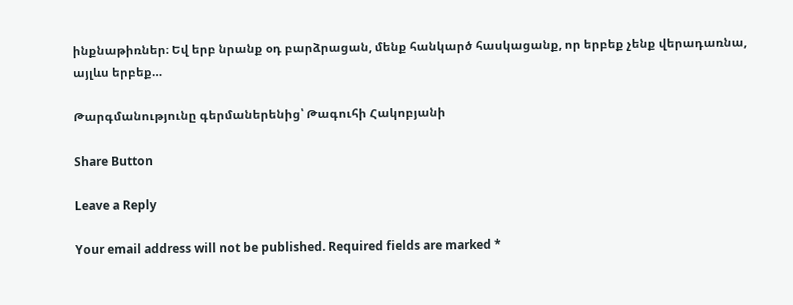ինքնաթիռներ։ Եվ երբ նրանք օդ բարձրացան, մենք հանկարծ հասկացանք, որ երբեք չենք վերադառնա, այլևս երբեք…

Թարգմանությունը գերմաներենից՝ Թագուհի Հակոբյանի

Share Button

Leave a Reply

Your email address will not be published. Required fields are marked *